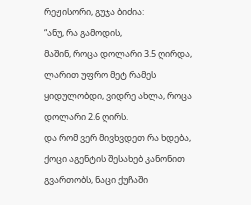რეჟისორი, გუჯა ბიძია:
“ანუ, რა გამოდის,
მაშინ, როცა დოლარი 3.5 ღირდა, ლარით უფრო მეტ რამეს ყიდულობდი, ვიდრე ახლა, როცა დოლარი 2.6 ღირს.
და რომ ვერ მივხვდეთ რა ხდება, ქოცი აგენტის შესახებ კანონით გვართობს, ნაცი ქუჩაში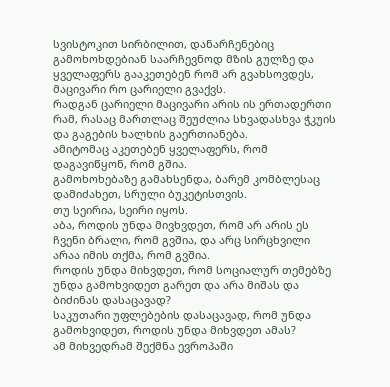სვისტოკით სირბილით, დანარჩენებიც გამოხოხდებიან საარჩევნოდ მზის გულზე და ყველაფერს გააკეთებენ რომ არ გვახსოვდეს, მაცივარი რო ცარიელი გვაქვს.
რადგან ცარიელი მაცივარი არის ის ერთადერთი რამ, რასაც მართლაც შეუძლია სხვადასხვა ჭკუის და გაგების ხალხის გაერთიანება.
ამიტომაც აკეთებენ ყველაფერს, რომ დაგავიწყონ, რომ გშია.
გამოხოხებაზე გამახსენდა, ბარემ კომბლესაც დამიძახეთ, სრული ბუკეტისთვის.
თუ სეირია, სეირი იყოს.
აბა, როდის უნდა მივხვდეთ, რომ არ არის ეს ჩვენი ბრალი, რომ გვშია, და არც სირცხვილი არაა იმის თქმა, რომ გვშია.
როდის უნდა მიხვდეთ, რომ სოციალურ თემებზე უნდა გამოხვიდეთ გარეთ და არა მიშას და ბიძინას დასაცავად?
საკუთარი უფლებების დასაცავად, რომ უნდა გამოხვიდეთ, როდის უნდა მიხვდეთ ამას?
ამ მიხვედრამ შექმნა ევროპაში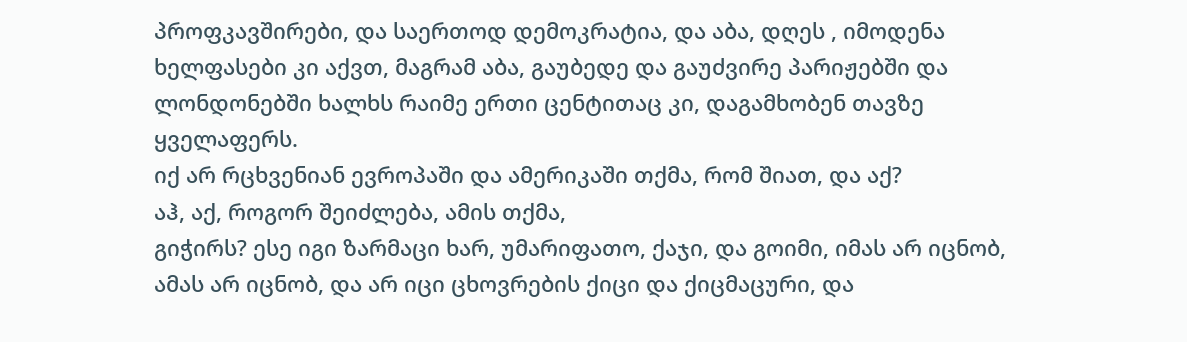პროფკავშირები, და საერთოდ დემოკრატია, და აბა, დღეს , იმოდენა ხელფასები კი აქვთ, მაგრამ აბა, გაუბედე და გაუძვირე პარიჟებში და ლონდონებში ხალხს რაიმე ერთი ცენტითაც კი, დაგამხობენ თავზე ყველაფერს.
იქ არ რცხვენიან ევროპაში და ამერიკაში თქმა, რომ შიათ, და აქ?
აჰ, აქ, როგორ შეიძლება, ამის თქმა,
გიჭირს? ესე იგი ზარმაცი ხარ, უმარიფათო, ქაჯი, და გოიმი, იმას არ იცნობ, ამას არ იცნობ, და არ იცი ცხოვრების ქიცი და ქიცმაცური, და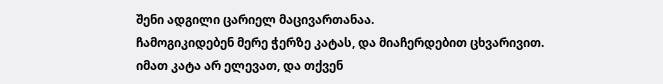შენი ადგილი ცარიელ მაცივართანაა.
ჩამოგიკიდებენ მერე ჭერზე კატას, და მიაჩერდებით ცხვარივით.
იმათ კატა არ ელევათ, და თქვენ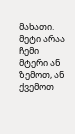მახათი.
მეტი არაა ჩემი მტერი ან ზემოთ, ან ქვემოთ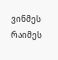ვინმეს რაიმეს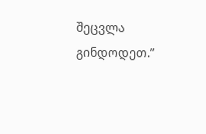შეცვლა გინდოდეთ.”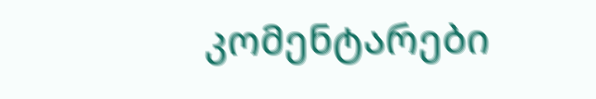კომენტარები